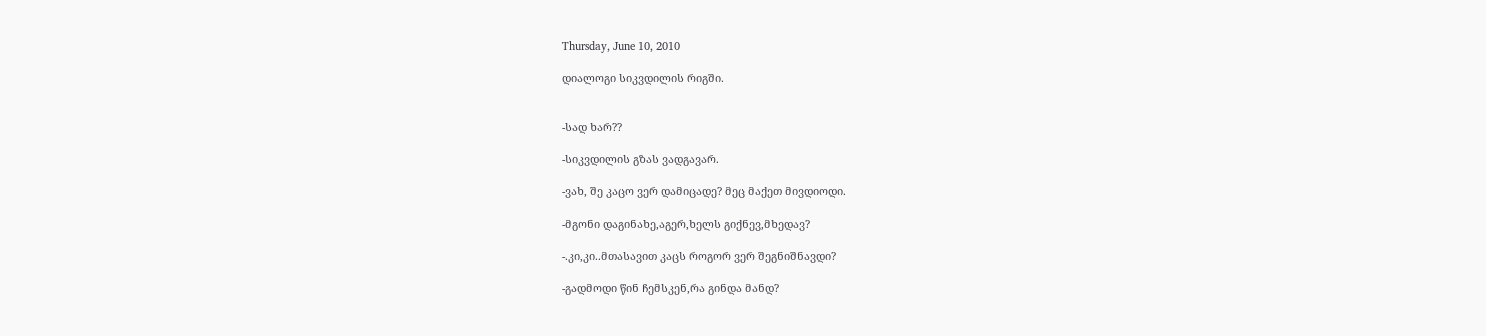Thursday, June 10, 2010

დიალოგი სიკვდილის რიგში.


-სად ხარ??

-სიკვდილის გზას ვადგავარ.

-ვახ, შე კაცო ვერ დამიცადე? მეც მაქეთ მივდიოდი.

-მგონი დაგინახე,აგერ,ხელს გიქნევ,მხედავ?

-.კი,კი..მთასავით კაცს როგორ ვერ შეგნიშნავდი?

-გადმოდი წინ ჩემსკენ,რა გინდა მანდ?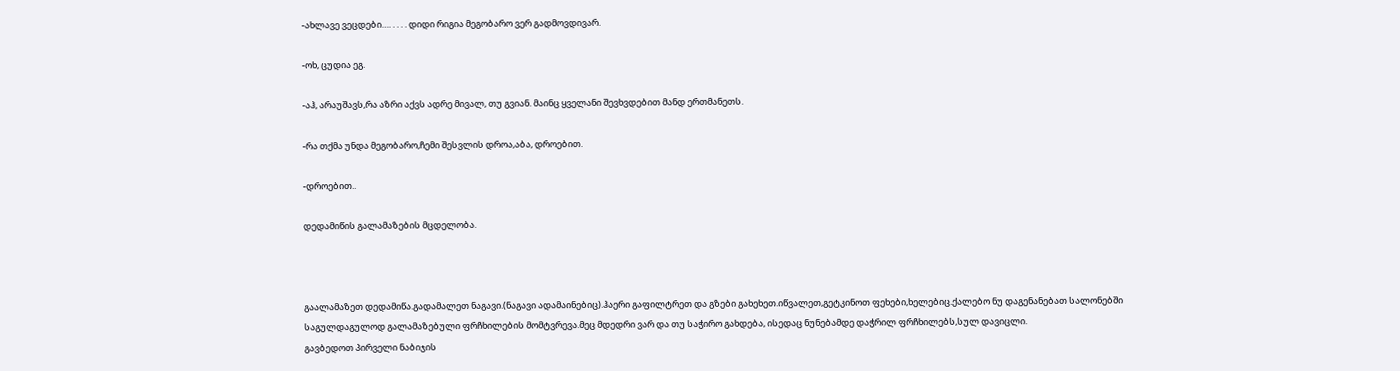-ახლავე ვეცდები…. . . . . დიდი რიგია მეგობარო ვერ გადმოვდივარ.

-ოხ, ცუდია ეგ.

-აჰ, არაუშავს,რა აზრი აქვს ადრე მივალ, თუ გვიან. მაინც ყველანი შევხვდებით მანდ ერთმანეთს.

-რა თქმა უნდა მეგობარო,ჩემი შესვლის დროა,აბა, დროებით.

-დროებით..

დედამიწის გალამაზების მცდელობა.



გაალამაზეთ დედამიწა.გადამალეთ ნაგავი.(ნაგავი ადამაინებიც).ჰაერი გაფილტრეთ და გზები გახეხეთ.იწვალეთ,გეტკინოთ ფეხები,ხელებიც.ქალებო ნუ დაგენანებათ სალონებში საგულდაგულოდ გალამაზებული ფრჩხილების მომტვრევა.მეც მდედრი ვარ და თუ საჭირო გახდება, ისედაც ნუნებამდე დაჭრილ ფრჩხილებს,სულ დავიცლი.
გავბედოთ პირველი ნაბიჯის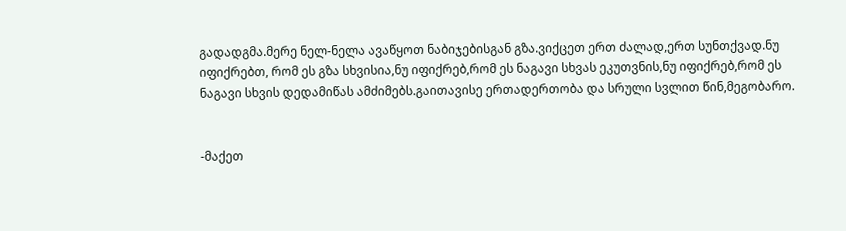გადადგმა.მერე ნელ-ნელა ავაწყოთ ნაბიჯებისგან გზა.ვიქცეთ ერთ ძალად,ერთ სუნთქვად.ნუ იფიქრებთ, რომ ეს გზა სხვისია,ნუ იფიქრებ,რომ ეს ნაგავი სხვას ეკუთვნის,ნუ იფიქრებ,რომ ეს ნაგავი სხვის დედამიწას ამძიმებს.გაითავისე ერთადერთობა და სრული სვლით წინ,მეგობარო.


-მაქეთ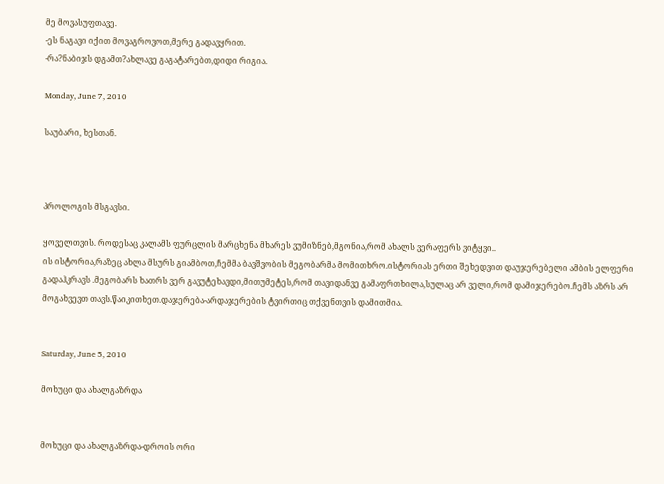მე მოვასუფთავე.
-ეს ნაგავი იქით მოვაგროვოთ,მერე გადავყრით.
-რა?ნაბიჯს დგამთ?ახლავე გაგატარებთ,დიდი რიგია.

Monday, June 7, 2010

საუბარი, ხესთან.



პროლოგის მსგავსი.

ყოველთვის. როდესაც კალამს ფურცლის მარცხენა მხარეს ვუმიზნებ,მგონია,რომ ახალს ვერაფერს ვიტყვი..
ის ისტორია,რაზეც ახლა მსურს გიამბოთ,ჩემმა ბავშვობის მეგობარმა მომითხრო.ისტორიას ერთი შეხედვით დაუჯერებელი ამბის ელფერი გადაჰკრავს .მეგობარს ხათრს ვერ გავუტეხავდი,მითუმეტეს,რომ თავიდანვე გამაფრთხილა,სულაც არ ველი,რომ დამიჯერებო.ჩემს აზრს არ მოგახვევთ თავს.წაიკითხეთ.დაჯერება-არდაჯერების ტვირთიც თქვენთვის დამითმია.


Saturday, June 5, 2010

მოხუცი და ახალგაზრდა


მოხუცი და ახალგაზრდა-დროის ორი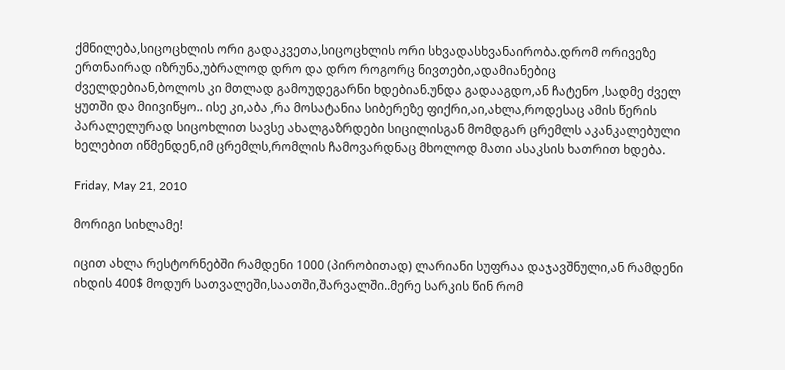ქმნილება,სიცოცხლის ორი გადაკვეთა,სიცოცხლის ორი სხვადასხვანაირობა.დრომ ორივეზე ერთნაირად იზრუნა,უბრალოდ დრო და დრო როგორც ნივთები,ადამიანებიც ძველდებიან,ბოლოს კი მთლად გამოუდეგარნი ხდებიან.უნდა გადააგდო,ან ჩატენო ,სადმე ძველ ყუთში და მიივიწყო.. ისე კი,აბა ,რა მოსატანია სიბერეზე ფიქრი,აი,ახლა,როდესაც ამის წერის პარალელურად სიცოხლით სავსე ახალგაზრდები სიცილისგან მომდგარ ცრემლს აკანკალებული ხელებით იწმენდენ,იმ ცრემლს,რომლის ჩამოვარდნაც მხოლოდ მათი ასაკსის ხათრით ხდება.

Friday, May 21, 2010

მორიგი სიხლამე!

იცით ახლა რესტორნებში რამდენი 1000 (პირობითად) ლარიანი სუფრაა დაჯავშნული,ან რამდენი იხდის 400$ მოდურ სათვალეში,საათში,შარვალში..მერე სარკის წინ რომ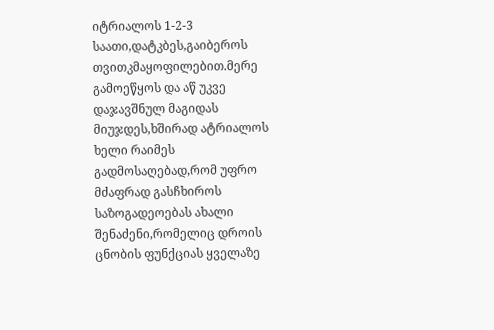იტრიალოს 1-2-3 საათი,დატკბეს,გაიბეროს თვითკმაყოფილებით.მერე გამოეწყოს და აწ უკვე დაჯავშნულ მაგიდას მიუჯდეს,ხშირად ატრიალოს ხელი რაიმეს გადმოსაღებად,რომ უფრო მძაფრად გასჩხიროს საზოგადეოებას ახალი შენაძენი,რომელიც დროის ცნობის ფუნქციას ყველაზე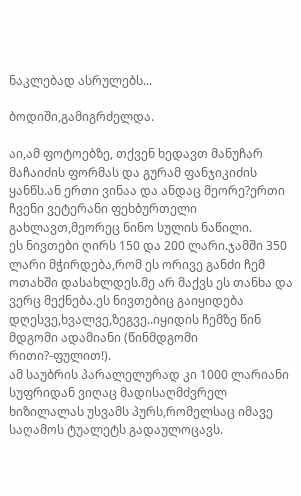ნაკლებად ასრულებს...

ბოდიში,გამიგრძელდა.

აი,ამ ფოტოებზე, თქვენ ხედავთ მანუჩარ მაჩაიძის ფორმას და გურამ ფანჯიკიძის ყანწს.ან ერთი ვინაა და ანდაც მეორე?ერთი ჩვენი ვეტერანი ფეხბურთელი გახლავთ,მეორეც ნინო სულის ნაწილი.
ეს ნივთები ღირს 150 და 200 ლარი.ჯამში 350 ლარი მჭირდება,რომ ეს ორივე განძი ჩემ ოთახში დასახლდეს.მე არ მაქვს ეს თანხა და ვერც მექნება.ეს ნივთებიც გაიყიდება დღესვე,ხვალვე,ზეგვე..იყიდის ჩემზე წინ მდგომი ადამიანი (წინმდგომი რითი?-ფულით!).
ამ საუბრის პარალელურად კი 1000 ლარიანი სუფრიდან ვიღაც მადისაღმძვრელ ხიზილალას უსვამს პურს,რომელსაც იმავე საღამოს ტუალეტს გადაულოცავს.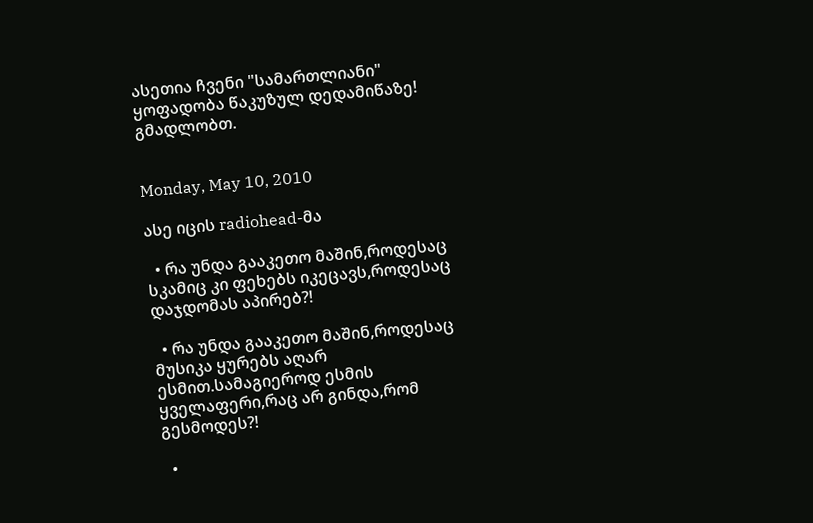ასეთია ჩვენი "სამართლიანი" ყოფადობა წაკუზულ დედამიწაზე!
გმადლობთ.


Monday, May 10, 2010

ასე იცის radiohead-მა

  • რა უნდა გააკეთო მაშინ,როდესაც სკამიც კი ფეხებს იკეცავს,როდესაც დაჯდომას აპირებ?!

  • რა უნდა გააკეთო მაშინ,როდესაც მუსიკა ყურებს აღარ ესმით.სამაგიეროდ ესმის ყველაფერი,რაც არ გინდა,რომ გესმოდეს?!

  •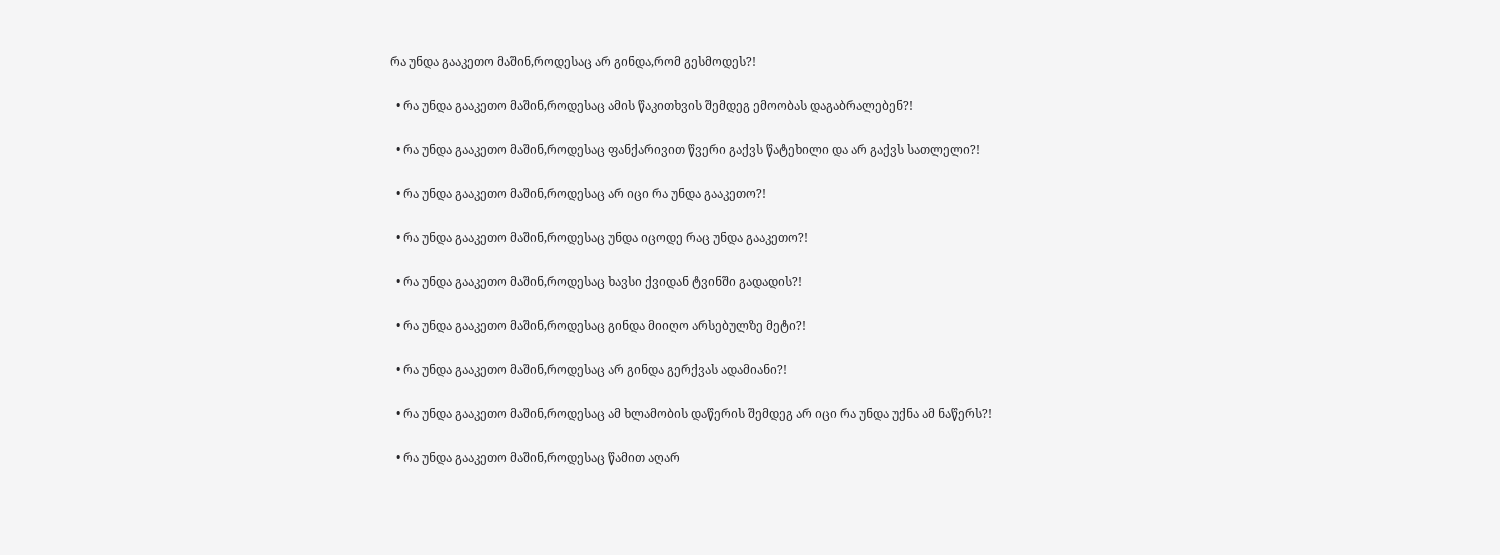რა უნდა გააკეთო მაშინ,როდესაც არ გინდა,რომ გესმოდეს?!

  • რა უნდა გააკეთო მაშინ,როდესაც ამის წაკითხვის შემდეგ ემოობას დაგაბრალებენ?!

  • რა უნდა გააკეთო მაშინ,როდესაც ფანქარივით წვერი გაქვს წატეხილი და არ გაქვს სათლელი?!

  • რა უნდა გააკეთო მაშინ,როდესაც არ იცი რა უნდა გააკეთო?!

  • რა უნდა გააკეთო მაშინ,როდესაც უნდა იცოდე რაც უნდა გააკეთო?!

  • რა უნდა გააკეთო მაშინ,როდესაც ხავსი ქვიდან ტვინში გადადის?!

  • რა უნდა გააკეთო მაშინ,როდესაც გინდა მიიღო არსებულზე მეტი?!

  • რა უნდა გააკეთო მაშინ,როდესაც არ გინდა გერქვას ადამიანი?!

  • რა უნდა გააკეთო მაშინ,როდესაც ამ ხლამობის დაწერის შემდეგ არ იცი რა უნდა უქნა ამ ნაწერს?!

  • რა უნდა გააკეთო მაშინ,როდესაც წამით აღარ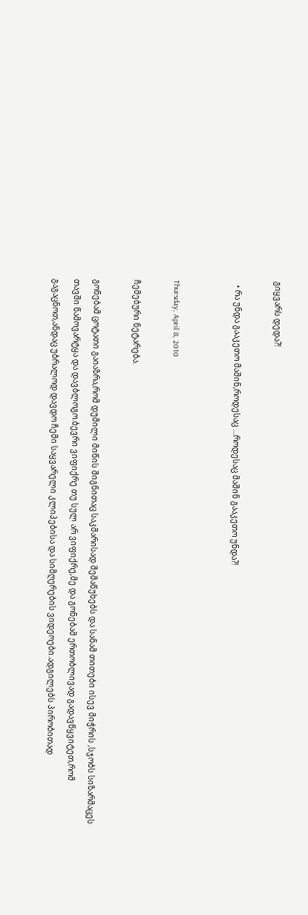გიყვარს დედა?!

  • რა უნდა გააკეთო მაშინ,როდესაც ...როდესაც მაშინ გააკეთო უნდა?!


Thursday, April 8, 2010

ჩემებური ნეტარება.

გონებამ ცოტათი გაიაზრა,რომ დუმილი მიწის შიგნითაც საკმარისად შემაწუხებს და სანამ თითები ისევ მიჭრის ,სჯობს სიზარმაცეს თავში წამოვარტყა და დავბლოგო.ბევრი ვიფიქრე თუ სულ არ ვიფიქრე,მე და გონებამ ერთობლივად გადავწყვიტეთ,რომ გაგაცნოთ,ანდაც უბრალოდ დავდო ჩემი საყვარელი კლიპებისა და სიმღერების ვიდეოები.ადგილებს პირობითად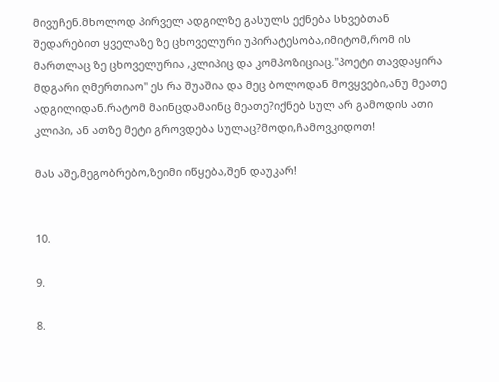მივუჩენ.მხოლოდ პირველ ადგილზე გასულს ექნება სხვებთან შედარებით ყველაზე ზე ცხოველური უპირატესობა,იმიტომ,რომ ის მართლაც ზე ცხოველურია ,კლიპიც და კომპოზიციაც."პოეტი თავდაყირა მდგარი ღმერთიაო" ეს რა შუაშია და მეც ბოლოდან მოვყვები,ანუ მეათე ადგილიდან.რატომ მაინცდამაინც მეათე?იქნებ სულ არ გამოდის ათი კლიპი, ან ათზე მეტი გროვდება სულაც?მოდი,ჩამოვკიდოთ!

მას აშე,მეგობრებო,ზეიმი იწყება,შენ დაუკარ!


10.

9.

8.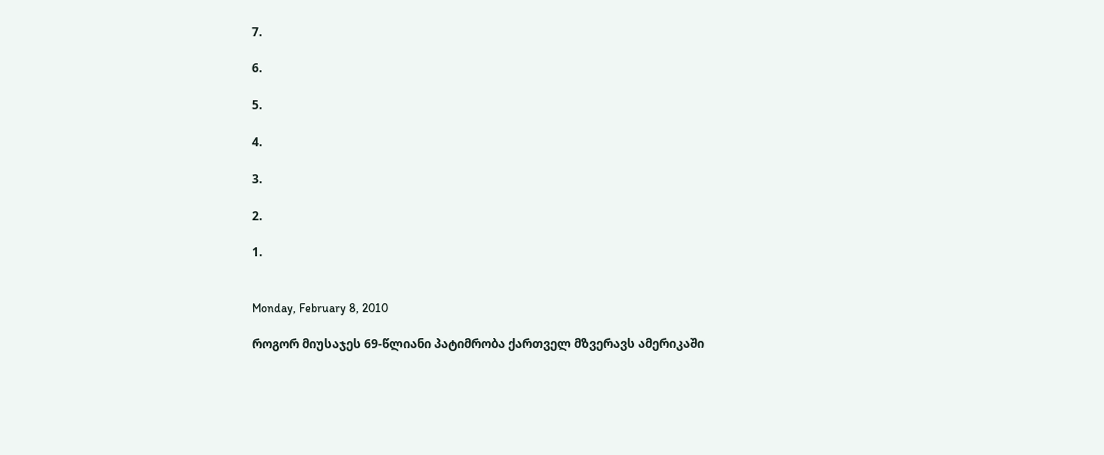7.

6.

5.

4.

3.

2.

1.


Monday, February 8, 2010

როგორ მიუსაჯეს 69-წლიანი პატიმრობა ქართველ მზვერავს ამერიკაში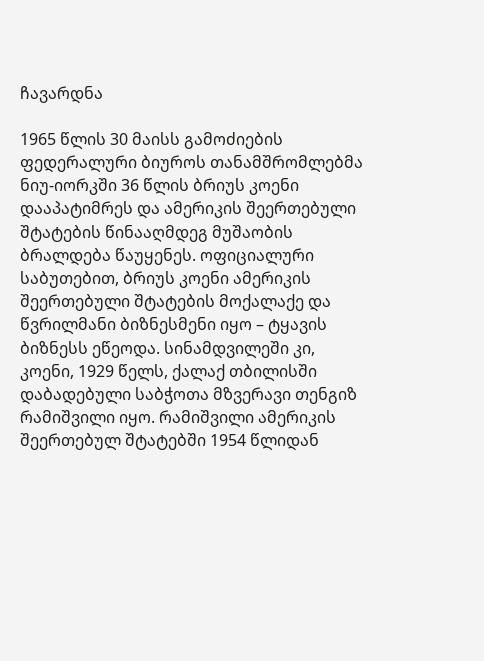ჩავარდნა

1965 წლის 30 მაისს გამოძიების ფედერალური ბიუროს თანამშრომლებმა ნიუ-იორკში 36 წლის ბრიუს კოენი დააპატიმრეს და ამერიკის შეერთებული შტატების წინააღმდეგ მუშაობის ბრალდება წაუყენეს. ოფიციალური საბუთებით, ბრიუს კოენი ამერიკის შეერთებული შტატების მოქალაქე და წვრილმანი ბიზნესმენი იყო – ტყავის ბიზნესს ეწეოდა. სინამდვილეში კი, კოენი, 1929 წელს, ქალაქ თბილისში დაბადებული საბჭოთა მზვერავი თენგიზ რამიშვილი იყო. რამიშვილი ამერიკის შეერთებულ შტატებში 1954 წლიდან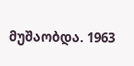მუშაობდა. 1963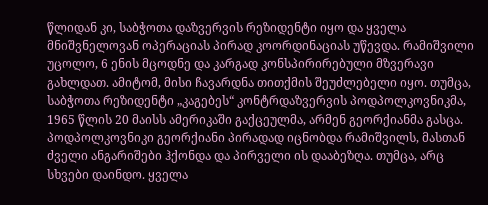წლიდან კი, საბჭოთა დაზვერვის რეზიდენტი იყო და ყველა მნიშვნელოვან ოპერაციას პირად კოორდინაციას უწევდა. რამიშვილი უცოლო, 6 ენის მცოდნე და კარგად კონსპირირებული მზვერავი გახლდათ. ამიტომ, მისი ჩავარდნა თითქმის შეუძლებელი იყო. თუმცა, საბჭოთა რეზიდენტი „კაგებეს“ კონტრდაზვერვის პოდპოლკოვნიკმა, 1965 წლის 20 მაისს ამერიკაში გაქცეულმა, არმენ გეორქიანმა გასცა. პოდპოლკოვნიკი გეორქიანი პირადად იცნობდა რამიშვილს, მასთან ძველი ანგარიშები ჰქონდა და პირველი ის დააბეზღა. თუმცა, არც სხვები დაინდო. ყველა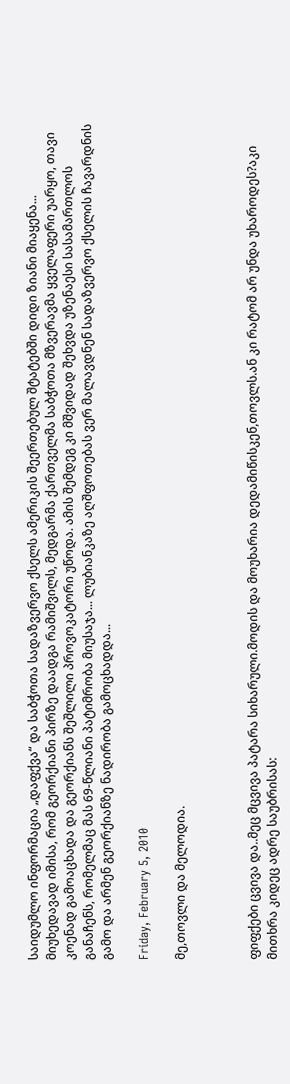საიდუმლო ინფორმაცია „დაფქვა“ და საბჭოთა სადაზვერვო ქსელს ამერიკის შეერთებულ შტატებში დიდი ზიანი მიაყენა... მიუხედავად იმისა, რომ გეორქიანი პირზე დაადგა რამიშვილს, მედგარმა ქართველმა საბჭოთა მზვერავმა ყველაფერი უარყო, თავი კოენად გამოაცხადა და გეორქიანს შეშლილი პროვოკატორი უწოდა. ამის შემდეგ კი მშვიდად შეხვდა უზენაესი სასამართლოს განაჩენს, რომელმაც მას 69-წლიანი პატიმრობა მიუსაჯა... ლუბიანკაზე აღშფოთებას ვერ მალავდნენ სადაზვერვო ქსელის ჩავარდნის გამო და არმენ გეორქიანზე ნადირობა გამოცხადდა...

Friday, February 5, 2010

მე,თოვლი და მელოდია.



ფიფქები ცვივა და..მეც მცვივა პატარა სიხარული.მოდის და მოუხარია დედამიწისკენ,თოვლს.ან კი რატომ არ უნდა უხაროდეს?აკი მითხრა კიდეც ადრე საუბრისას: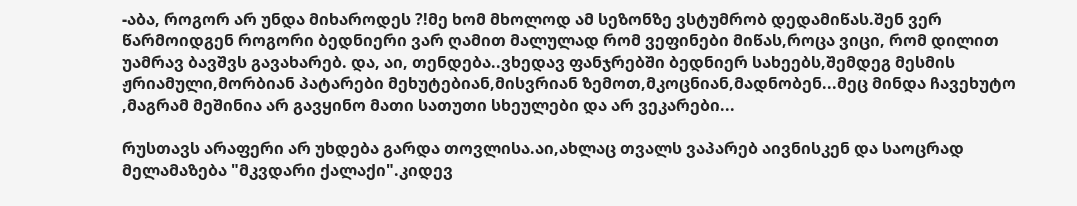-აბა, როგორ არ უნდა მიხაროდეს ?!მე ხომ მხოლოდ ამ სეზონზე ვსტუმრობ დედამიწას.შენ ვერ წარმოიდგენ როგორი ბედნიერი ვარ ღამით მალულად რომ ვეფინები მიწას,როცა ვიცი, რომ დილით უამრავ ბავშვს გავახარებ. და, აი, თენდება..ვხედავ ფანჯრებში ბედნიერ სახეებს,შემდეგ მესმის ჟრიამული,მორბიან პატარები მეხუტებიან,მისვრიან ზემოთ,მკოცნიან,მადნობენ...მეც მინდა ჩავეხუტო ,მაგრამ მეშინია არ გავყინო მათი სათუთი სხეულები და არ ვეკარები...

რუსთავს არაფერი არ უხდება გარდა თოვლისა.აი,ახლაც თვალს ვაპარებ აივნისკენ და საოცრად მელამაზება "მკვდარი ქალაქი".კიდევ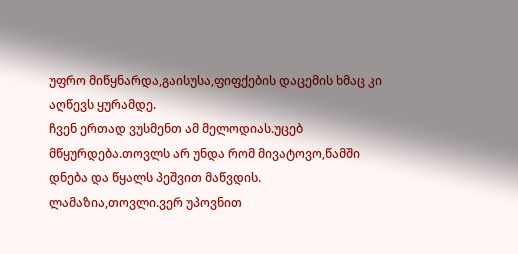უფრო მიწყნარდა,გაისუსა,ფიფქების დაცემის ხმაც კი აღწევს ყურამდე.
ჩვენ ერთად ვუსმენთ ამ მელოდიას.უცებ მწყურდება.თოვლს არ უნდა რომ მივატოვო,წამში დნება და წყალს პეშვით მაწვდის.
ლამაზია,თოვლი.ვერ უპოვნით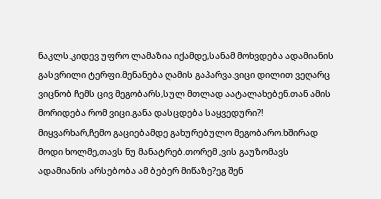ნაკლს.კიდევ უფრო ლამაზია იქამდე,სანამ მოხვდება ადამიანის გასვრილი ტერფი.მენანება ღამის გაპარვა.ვიცი დილით ვეღარც ვიცნობ ჩემს ცივ მეგობარს,სულ მთლად აატალახებენ.თან ამის მორიდება რომ ვიცი.განა დასცდება საყვედური?!
მიყვარხარ,ჩემო გაციებამდე გახურებულო მეგობარო.ხშირად მოდი ხოლმე,თავს ნუ მანატრებ.თორემ ,ვის გაუზომავს ადამიანის არსებობა ამ ბებერ მიწაზე?ეგ შენ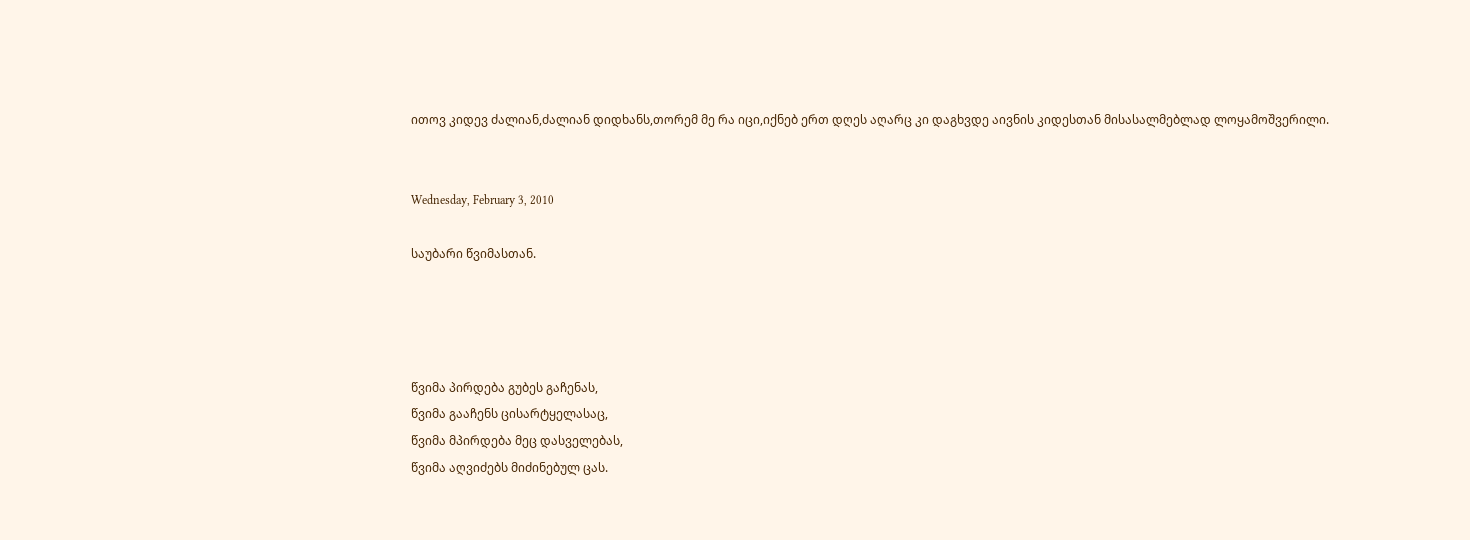ითოვ კიდევ ძალიან,ძალიან დიდხანს,თორემ მე რა იცი,იქნებ ერთ დღეს აღარც კი დაგხვდე აივნის კიდესთან მისასალმებლად ლოყამოშვერილი.


Wednesday, February 3, 2010

საუბარი წვიმასთან.




წვიმა პირდება გუბეს გაჩენას,
წვიმა გააჩენს ცისარტყელასაც,
წვიმა მპირდება მეც დასველებას,
წვიმა აღვიძებს მიძინებულ ცას.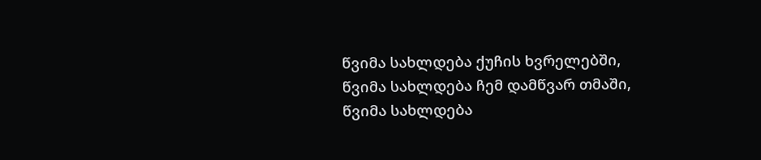წვიმა სახლდება ქუჩის ხვრელებში,
წვიმა სახლდება ჩემ დამწვარ თმაში,
წვიმა სახლდება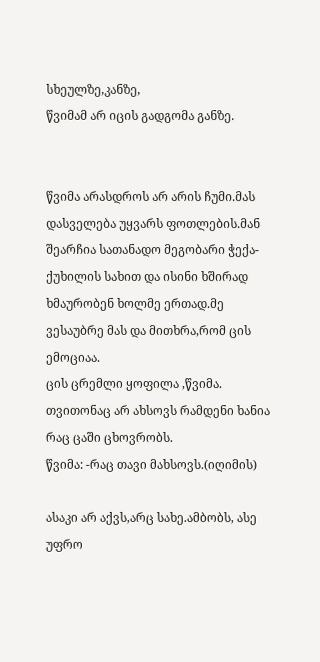სხეულზე,კანზე,
წვიმამ არ იცის გადგომა განზე.


წვიმა არასდროს არ არის ჩუმი.მას დასველება უყვარს ფოთლების.მან შეარჩია სათანადო მეგობარი ჭექა-ქუხილის სახით და ისინი ხშირად ხმაურობენ ხოლმე ერთად.მე ვესაუბრე მას და მითხრა,რომ ცის ემოციაა.
ცის ცრემლი ყოფილა ,წვიმა.
თვითონაც არ ახსოვს რამდენი ხანია რაც ცაში ცხოვრობს.
წვიმა: -რაც თავი მახსოვს.(იღიმის)

ასაკი არ აქვს,არც სახე.ამბობს, ასე უფრო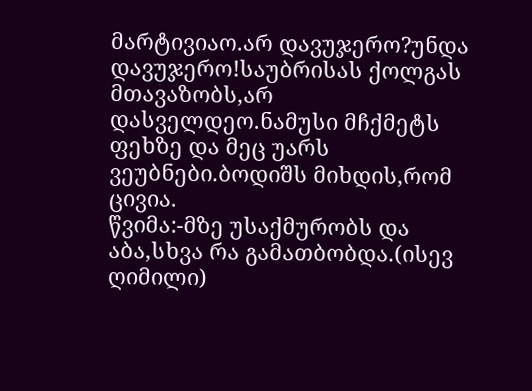მარტივიაო.არ დავუჯერო?უნდა დავუჯერო!საუბრისას ქოლგას მთავაზობს,არ დასველდეო.ნამუსი მჩქმეტს ფეხზე და მეც უარს ვეუბნები.ბოდიშს მიხდის,რომ ცივია.
წვიმა:-მზე უსაქმურობს და აბა,სხვა რა გამათბობდა.(ისევ ღიმილი)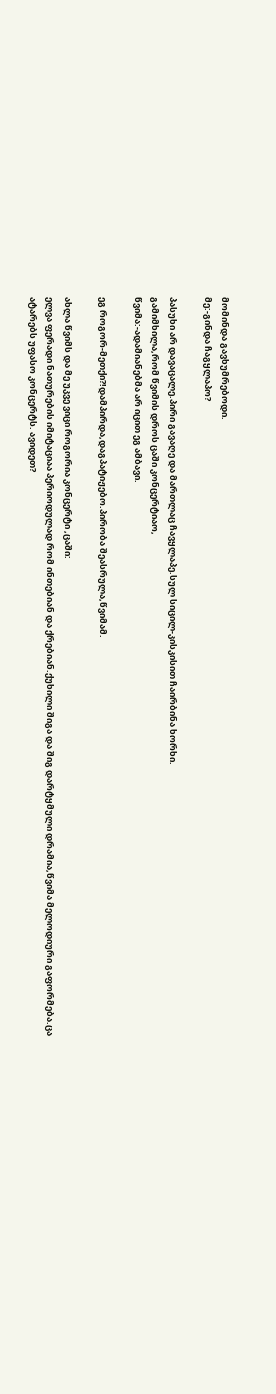მომინდა გავხუმრებოდი.
მე:-გინდა ჩაგყლაპო?

პასუხი არ დავაცალე.პირი გავაღე და მართლაც ჩავყლაპე.სულ სიცილ-კისკისით ჩაირბინა ხორხი.
გამიმხილა,რომ წვიმის დროს ცაში კონცერტიაო,
წვიმა:-ადამიანებმა არ იცით ეგ ამბავი.

ეგ როგორ-მეთქი?!დამპირდა,დაგპატიჟებო.პირობა შეასრულა,წვიმამ.

ახლა წვიმს და მე უკვე ვიცი როგორია კონცერტი ,ცაში:
ელვა ფერადი ნათურების იმიტაციაა პერიოდულად რომ ინთებიან და ქრებიან.ქუხილი შიგა და შიგ დარტყმული დრამია,წვიმა მელოდიური გაფორმება.ცა ატარებს უფასო კონცერტს. ავიდეთ?